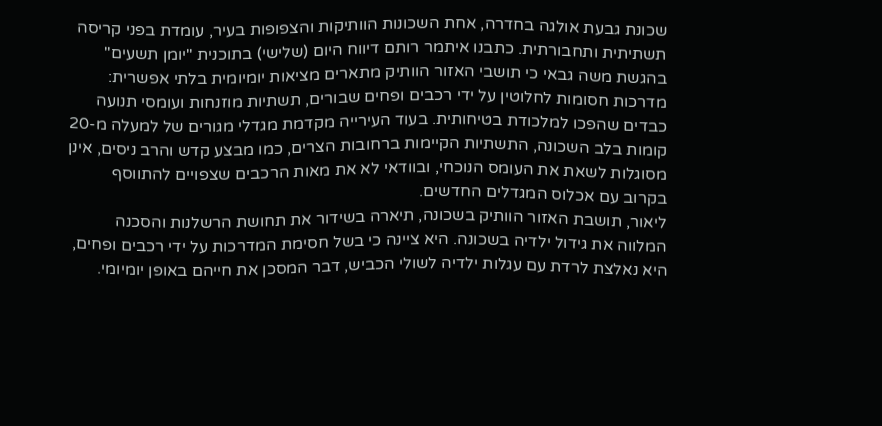שכונת גבעת אולגה בחדרה, אחת השכונות הוותיקות והצפופות בעיר, עומדת בפני קריסה תשתיתית ותחבורתית. כתבנו איתמר רותם דיווח היום (שלישי) בתוכנית "יומן תשעים" בהגשת משה גבאי כי תושבי האזור הוותיק מתארים מציאות יומיומית בלתי אפשרית: מדרכות חסומות לחלוטין על ידי רכבים ופחים שבורים, תשתיות מוזנחות ועומסי תנועה כבדים שהפכו למלכודת בטיחותית. בעוד העירייה מקדמת מגדלי מגורים של למעלה מ-20 קומות בלב השכונה, התשתיות הקיימות ברחובות הצרים, כמו מבצע קדש והרב ניסים, אינן מסוגלות לשאת את העומס הנוכחי, ובוודאי לא את מאות הרכבים שצפויים להתווסף בקרוב עם אכלוס המגדלים החדשים.
ליאור, תושבת האזור הוותיק בשכונה, תיארה בשידור את תחושת הרשלנות והסכנה המלווה את גידול ילדיה בשכונה. היא ציינה כי בשל חסימת המדרכות על ידי רכבים ופחים, היא נאלצת לרדת עם עגלות ילדיה לשולי הכביש, דבר המסכן את חייהם באופן יומיומי.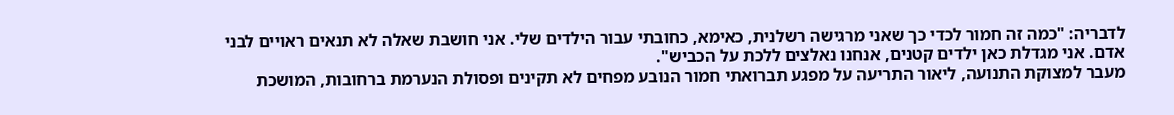לדבריה: "כמה זה חמור לכדי כך שאני מרגישה רשלנית, כאימא, כחובתי עבור הילדים שלי. אני חושבת שאלה לא תנאים ראויים לבני אדם. אני מגדלת כאן ילדים קטנים, אנחנו נאלצים ללכת על הכביש".
מעבר למצוקת התנועה, ליאור התריעה על מפגע תברואתי חמור הנובע מפחים לא תקינים ופסולת הנערמת ברחובות, המושכת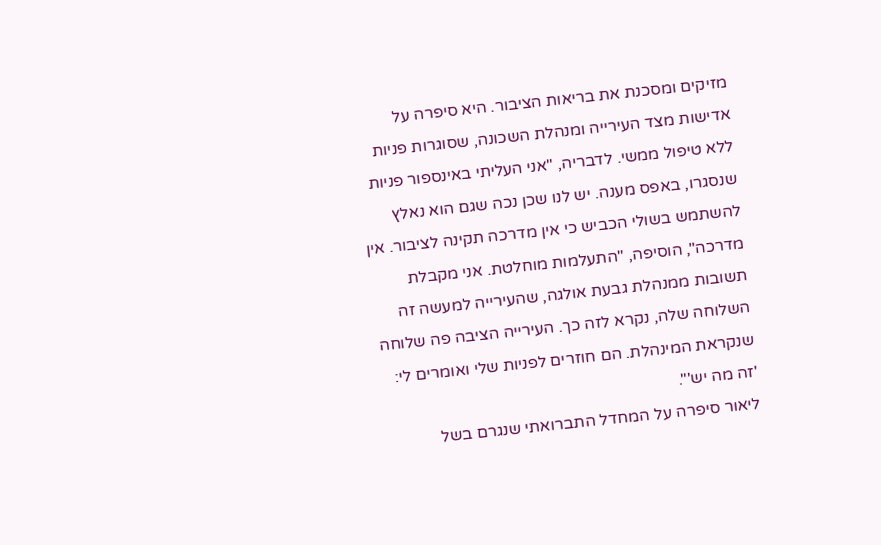מזיקים ומסכנת את בריאות הציבור. היא סיפרה על אדישות מצד העירייה ומנהלת השכונה, שסוגרות פניות ללא טיפול ממשי. לדבריה, "אני העליתי באינספור פניות שנסגרו, באפס מענה. יש לנו שכן נכה שגם הוא נאלץ להשתמש בשולי הכביש כי אין מדרכה תקינה לציבור. אין מדרכה", הוסיפה, "התעלמות מוחלטת. אני מקבלת תשובות ממנהלת גבעת אולגה, שהעירייה למעשה זה השלוחה שלה, נקרא לזה כך. העירייה הציבה פה שלוחה שנקראת המינהלת. הם חוזרים לפניות שלי ואומרים לי: 'זה מה יש'".
ליאור סיפרה על המחדל התברואתי שנגרם בשל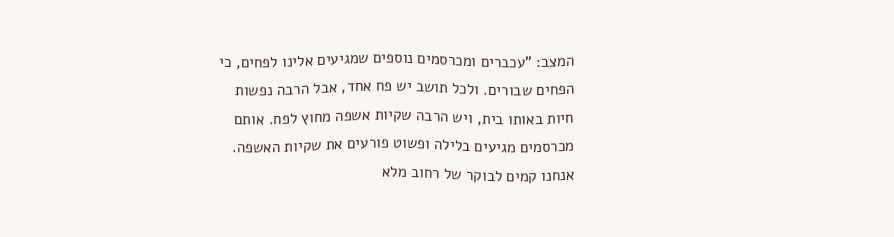המצב: "עכברים ומכרסמים נוספים שמגיעים אלינו לפחים, כי הפחים שבורים. ולכל תושב יש פח אחד, אבל הרבה נפשות חיות באותו בית, ויש הרבה שקיות אשפה מחוץ לפח. אותם מכרסמים מגיעים בלילה ופשוט פורעים את שקיות האשפה. אנחנו קמים לבוקר של רחוב מלא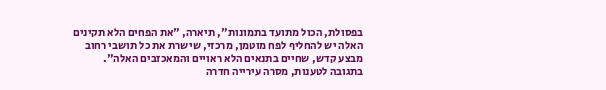בפסולת, הכול מתועד בתמונות", תיארה, "את הפחים הלא תקינים האלה יש להחליף לפח מוטמן, מרכזי, שישרת את כל תושבי רחוב מבצע קדש, שחיים בתנאים הלא ראויים והמאכזבים האלה".
בתגובה לטענות, מסרה עירייה חדרה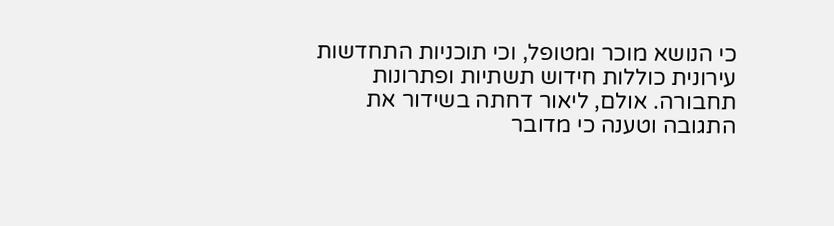כי הנושא מוכר ומטופל, וכי תוכניות התחדשות עירונית כוללות חידוש תשתיות ופתרונות תחבורה. אולם, ליאור דחתה בשידור את התגובה וטענה כי מדובר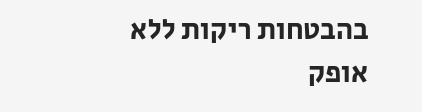בהבטחות ריקות ללא אופק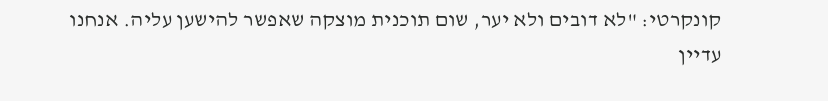קונקרטי: "לא דובים ולא יער, שום תוכנית מוצקה שאפשר להישען עליה. אנחנו עדיין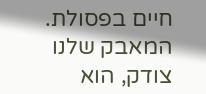חיים בפסולת. המאבק שלנו צודק, הוא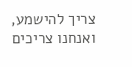צריך להישמע, ואנחנו צריכים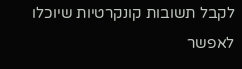לקבל תשובות קונקרטיות שיוכלו לאפשר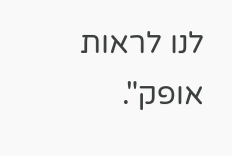לנו לראות אופק".